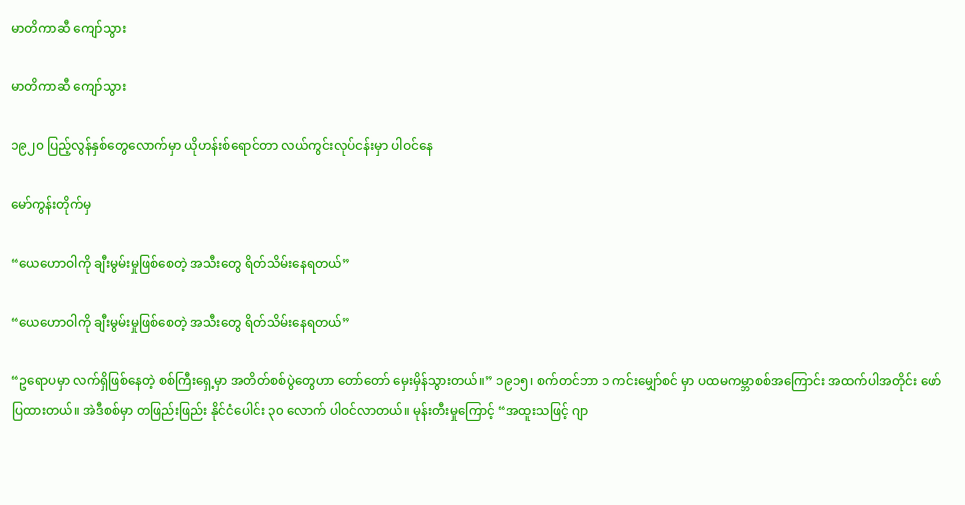မာတိကာဆီ ကျော်သွား

မာတိကာဆီ ကျော်သွား

၁၉၂၀ ပြည့်လွန်နှစ်တွေလောက်မှာ ယိုဟန်းစ်ရောင်တာ လယ်ကွင်းလုပ်ငန်းမှာ ပါဝင်နေ

မော်ကွန်းတိုက်မှ

“ယေဟောဝါကို ချီးမွမ်းမှုဖြစ်စေတဲ့ အသီးတွေ ရိတ်သိမ်းနေရတယ်”

“ယေဟောဝါကို ချီးမွမ်းမှုဖြစ်စေတဲ့ အသီးတွေ ရိတ်သိမ်းနေရတယ်”

“ဥရောပမှာ လက်ရှိဖြစ်နေတဲ့ စစ်ကြီးရှေ့မှာ အတိတ်စစ်ပွဲတွေဟာ တော်တော် မှေးမှိန်သွားတယ်။” ၁၉၁၅၊ စက်တင်ဘာ ၁ ကင်းမျှော်စင် မှာ ပထမကမ္ဘာစစ်အကြောင်း အထက်ပါအတိုင်း ဖော်ပြထားတယ်။ အဲဒီစစ်မှာ တဖြည်းဖြည်း နိုင်ငံပေါင်း ၃၀ လောက် ပါဝင်လာတယ်။ မုန်းတီးမှုကြောင့် “အထူးသဖြင့် ဂျာ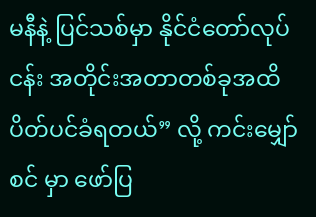မနီနဲ့ ပြင်သစ်မှာ နိုင်ငံတော်လုပ်ငန်း အတိုင်းအတာတစ်ခုအထိ ပိတ်ပင်ခံရတယ်” လို့ ကင်းမျှော်စင် မှာ ဖော်ပြ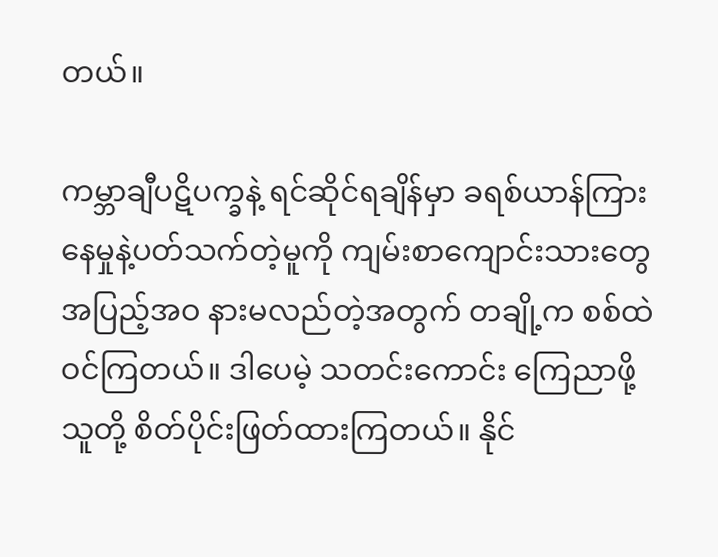တယ်။

ကမ္ဘာချီပဋိပက္ခနဲ့ ရင်ဆိုင်ရချိန်မှာ ခရစ်ယာန်ကြားနေမှုနဲ့ပတ်သက်တဲ့မူကို ကျမ်းစာကျောင်းသားတွေ အပြည့်အဝ နားမလည်တဲ့အတွက် တချို့က စစ်ထဲဝင်ကြတယ်။ ဒါပေမဲ့ သတင်းကောင်း ကြေညာဖို့ သူတို့ စိတ်ပိုင်းဖြတ်ထားကြတယ်။ နိုင်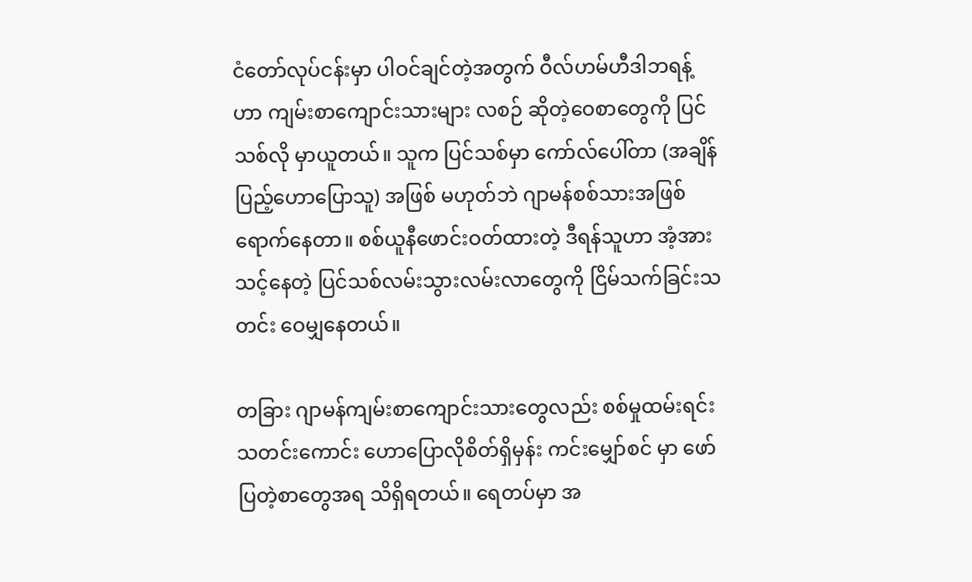ငံတော်လုပ်ငန်းမှာ ပါဝင်ချင်တဲ့အတွက် ဝီလ်ဟမ်ဟီဒါဘရန့်ဟာ ကျမ်းစာကျောင်းသားများ လစဉ် ဆိုတဲ့ဝေစာတွေကို ပြင်သစ်လို မှာယူတယ်။ သူက ပြင်သစ်မှာ ကော်လ်ပေါ်တာ (အချိန်ပြည့်ဟောပြောသူ) အဖြစ် မဟုတ်ဘဲ ဂျာမန်စစ်သားအဖြစ် ရောက်နေတာ။ စစ်ယူနီဖောင်းဝတ်ထားတဲ့ ဒီရန်သူဟာ အံ့အားသင့်နေတဲ့ ပြင်သစ်လမ်းသွားလမ်းလာတွေကို ငြိမ်သက်ခြင်းသတင်း ဝေမျှနေတယ်။

တခြား ဂျာမန်ကျမ်းစာကျောင်းသားတွေလည်း စစ်မှုထမ်းရင်း သတင်းကောင်း ဟောပြောလိုစိတ်ရှိမှန်း ကင်းမျှော်စင် မှာ ဖော်ပြတဲ့စာတွေအရ သိရှိရတယ်။ ရေတပ်မှာ အ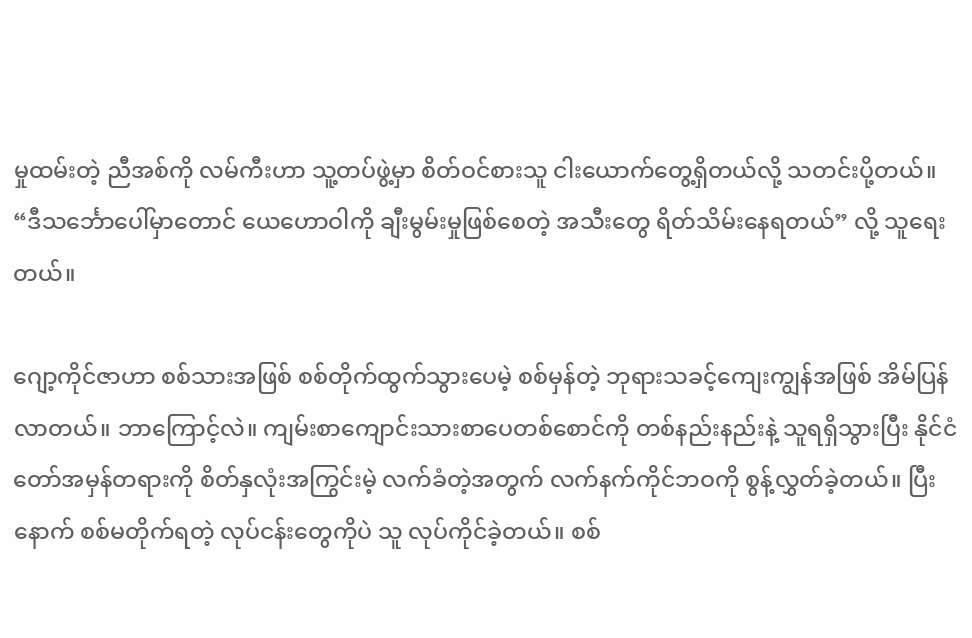မှုထမ်းတဲ့ ညီအစ်ကို လမ်ကီးဟာ သူ့တပ်ဖွဲ့မှာ စိတ်ဝင်စားသူ ငါးယောက်တွေ့ရှိတယ်လို့ သတင်းပို့တယ်။ “ဒီသင်္ဘောပေါ်မှာတောင် ယေဟောဝါကို ချီးမွမ်းမှုဖြစ်စေတဲ့ အသီးတွေ ရိတ်သိမ်းနေရတယ်” လို့ သူရေးတယ်။

ဂျော့ကိုင်ဇာဟာ စစ်သားအဖြစ် စစ်တိုက်ထွက်သွားပေမဲ့ စစ်မှန်တဲ့ ဘုရားသခင့်ကျေးကျွန်အဖြစ် အိမ်ပြန်လာတယ်။ ဘာကြောင့်လဲ။ ကျမ်းစာကျောင်းသားစာပေတစ်စောင်ကို တစ်နည်းနည်းနဲ့ သူရရှိသွားပြီး နိုင်ငံတော်အမှန်တရားကို စိတ်နှလုံးအကြွင်းမဲ့ လက်ခံတဲ့အတွက် လက်နက်ကိုင်ဘဝကို စွန့်လွှတ်ခဲ့တယ်။ ပြီးနောက် စစ်မတိုက်ရတဲ့ လုပ်ငန်းတွေကိုပဲ သူ လုပ်ကိုင်ခဲ့တယ်။ စစ်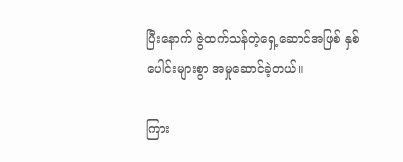ပြီးနောက် ဇွဲထက်သန်တဲ့ရှေ့ဆောင်အဖြစ် နှစ်ပေါင်းများစွာ အမှုဆောင်ခဲ့တယ်။

ကြား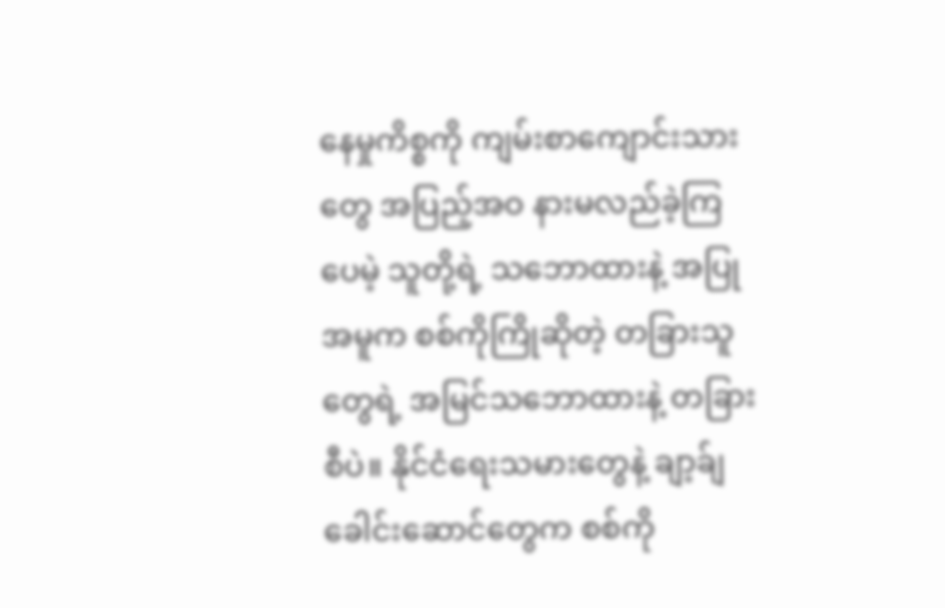နေမှုကိစ္စကို ကျမ်းစာကျောင်းသားတွေ အပြည့်အဝ နားမလည်ခဲ့ကြပေမဲ့ သူတို့ရဲ့ သဘောထားနဲ့ အပြုအမူက စစ်ကိုကြိုဆိုတဲ့ တခြားသူတွေရဲ့ အမြင်သဘောထားနဲ့ တခြားစီပဲ။ နိုင်ငံရေးသမားတွေနဲ့ ချာ့ခ်ျခေါင်းဆောင်တွေက စစ်ကို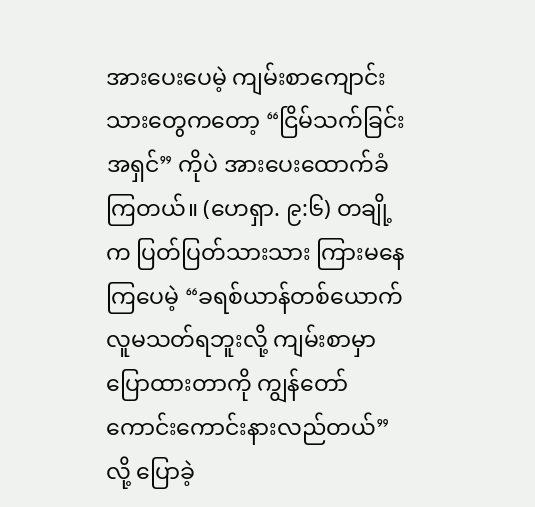အားပေးပေမဲ့ ကျမ်းစာကျောင်းသားတွေကတော့ “ငြိမ်သက်ခြင်းအရှင်” ကိုပဲ အားပေးထောက်ခံကြတယ်။ (ဟေရှာ. ၉:၆) တချို့က ပြတ်ပြတ်သားသား ကြားမနေကြပေမဲ့ “ခရစ်ယာန်တစ်ယောက် လူမသတ်ရဘူးလို့ ကျမ်းစာမှာ ပြောထားတာကို ကျွန်တော် ကောင်းကောင်းနားလည်တယ်” လို့ ပြောခဲ့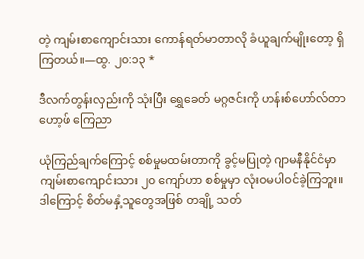တဲ့ ကျမ်းစာကျောင်းသား ကောန်ရတ်မာတာလို ခံယူချက်မျိုးတော့ ရှိကြတယ်။—ထွ. ၂၀:၁၃ *

ဒီလက်တွန်းလှည်းကို သုံးပြီး ရွှေခေတ် မဂ္ဂဇင်းကို ဟန်းစ်ဟော်လ်တာဟော့ဖ် ကြေညာ

ယုံကြည်ချက်ကြောင့် စစ်မှုမထမ်းတာကို ခွင့်မပြုတဲ့ ဂျာမနီနိုင်ငံမှာ ကျမ်းစာကျောင်းသား ၂၀ ကျော်ဟာ စစ်မှုမှာ လုံးဝမပါဝင်ခဲ့ကြဘူး။ ဒါကြောင့် စိတ်မနှံ့သူတွေအဖြစ် တချို့ သတ်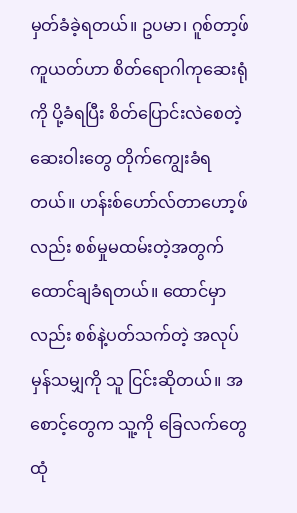မှတ်ခံခဲ့ရတယ်။ ဥပမာ၊ ဂူစ်တာ့ဖ်ကူယတ်ဟာ စိတ်ရောဂါကုဆေးရုံကို ပို့ခံရပြီး စိတ်ပြောင်းလဲစေတဲ့ ဆေးဝါးတွေ တိုက်ကျွေးခံရတယ်။ ဟန်းစ်ဟော်လ်တာဟော့ဖ်လည်း စစ်မှုမထမ်းတဲ့အတွက် ထောင်ချခံရတယ်။ ထောင်မှာလည်း စစ်နဲ့ပတ်သက်တဲ့ အလုပ်မှန်သမျှကို သူ ငြင်းဆိုတယ်။ အစောင့်တွေက သူ့ကို ခြေလက်တွေ ထုံ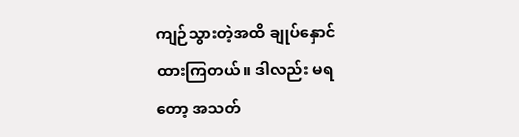ကျဉ်သွားတဲ့အထိ ချုပ်နှောင်ထားကြတယ်။ ဒါလည်း မရတော့ အသတ်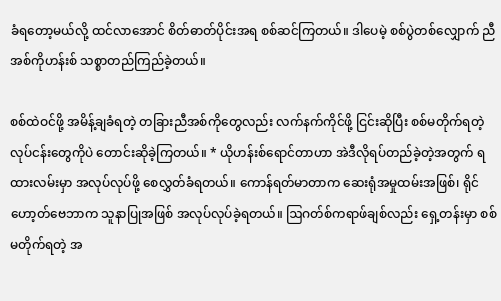ခံရတော့မယ်လို့ ထင်လာအောင် စိတ်ဓာတ်ပိုင်းအရ စစ်ဆင်ကြတယ်။ ဒါပေမဲ့ စစ်ပွဲတစ်လျှောက် ညီအစ်ကိုဟန်းစ် သစ္စာတည်ကြည်ခဲ့တယ်။

စစ်ထဲဝင်ဖို့ အမိန့်ချခံရတဲ့ တခြားညီအစ်ကိုတွေလည်း လက်နက်ကိုင်ဖို့ ငြင်းဆိုပြီး စစ်မတိုက်ရတဲ့ လုပ်ငန်းတွေကိုပဲ တောင်းဆိုခဲ့ကြတယ်။ * ယိုဟန်းစ်ရောင်တာဟာ အဲဒီလိုရပ်တည်ခဲ့တဲ့အတွက် ရထားလမ်းမှာ အလုပ်လုပ်ဖို့ စေလွှတ်ခံရတယ်။ ကောန်ရတ်မာတာက ဆေးရုံအမှုထမ်းအဖြစ်၊ ရိုင်ဟော့တ်ဗေဘာက သူနာပြုအဖြစ် အလုပ်လုပ်ခဲ့ရတယ်။ ဩဂတ်စ်ကရာဖ်ချစ်လည်း ရှေ့တန်းမှာ စစ်မတိုက်ရတဲ့ အ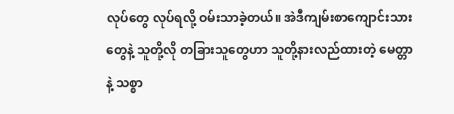လုပ်တွေ လုပ်ရလို့ ဝမ်းသာခဲ့တယ်။ အဲဒီကျမ်းစာကျောင်းသားတွေနဲ့ သူတို့လို တခြားသူတွေဟာ သူတို့နားလည်ထားတဲ့ မေတ္တာနဲ့ သစ္စာ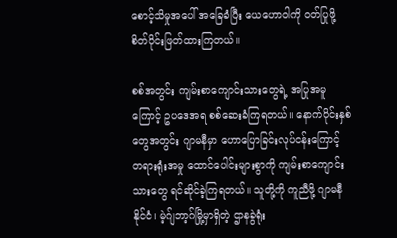စောင့်သိမှုအပေါ် အခြေခံပြီး ယေဟောဝါကို ဝတ်ပြုဖို့ စိတ်ပိုင်းဖြတ်ထားကြတယ်။

စစ်အတွင်း ကျမ်းစာကျောင်းသားတွေရဲ့ အပြုအမူကြောင့် ဥပဒေအရ စစ်ဆေးခံကြရတယ်။ နောက်ပိုင်းနှစ်တွေအတွင်း ဂျာမနီမှာ ဟောပြောခြင်းလုပ်ငန်းကြောင့် တရားရုံးအမှု ထောင်ပေါင်းများစွာကို ကျမ်းစာကျောင်းသားတွေ ရင်ဆိုင်ခဲ့ကြရတယ်။ သူတို့ကို ကူညီဖို့ ဂျာမနီနိုင်ငံ၊ မဲ့ဂ်ျဘာ့ဂ်မြို့မှာရှိတဲ့ ဌာနခွဲရုံး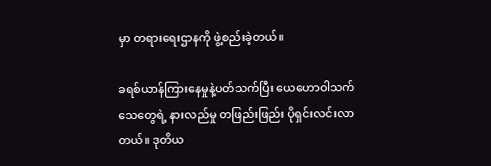မှာ တရားရေးဌာနကို ဖွဲ့စည်းခဲ့တယ်။

ခရစ်ယာန်ကြားနေမှုနဲ့ပတ်သက်ပြီး ယေဟောဝါသက်သေတွေရဲ့ နားလည်မှု တဖြည်းဖြည်း ပိုရှင်းလင်းလာတယ်။ ဒုတိယ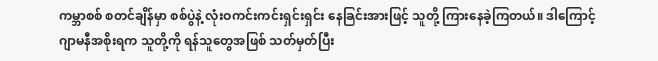ကမ္ဘာစစ် စတင်ချိန်မှာ စစ်ပွဲနဲ့ လုံးဝကင်းကင်းရှင်းရှင်း နေခြင်းအားဖြင့် သူတို့ ကြားနေခဲ့ကြတယ်။ ဒါကြောင့် ဂျာမနီအစိုးရက သူတို့ကို ရန်သူတွေအဖြစ် သတ်မှတ်ပြီး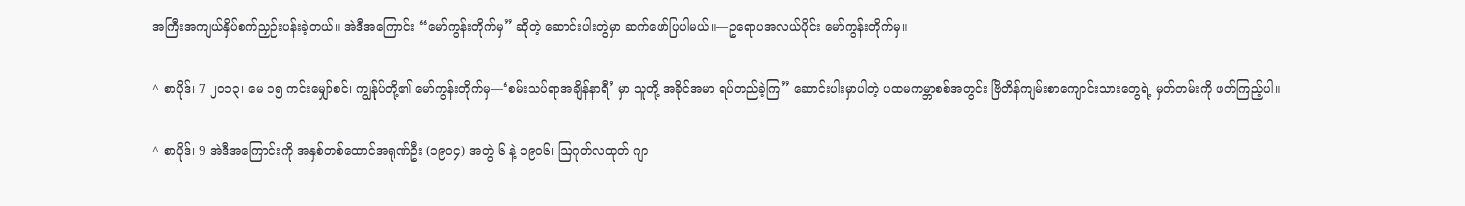အကြီးအကျယ်နှိပ်စက်ညှဉ်းပန်းခဲ့တယ်။ အဲဒီအကြောင်း “မော်ကွန်းတိုက်မှ” ဆိုတဲ့ ဆောင်းပါးတွဲမှာ ဆက်ဖော်ပြပါမယ်။—ဥရောပအလယ်ပိုင်း မော်ကွန်းတိုက်မှ။

^ စာပိုဒ်၊ 7 ၂၀၁၃၊ မေ ၁၅ ကင်းမျှော်စင်၊ ကျွန်ုပ်တို့၏ မော်ကွန်းတိုက်မှ—‘စမ်းသပ်ရာအချိန်နာရီ’ မှာ သူတို့ အခိုင်အမာ ရပ်တည်ခဲ့ကြ” ဆောင်းပါးမှာပါတဲ့ ပထမကမ္ဘာစစ်အတွင်း ဗြိတိန်ကျမ်းစာကျောင်းသားတွေရဲ့ မှတ်တမ်းကို ဖတ်ကြည့်ပါ။

^ စာပိုဒ်၊ 9 အဲဒီအကြောင်းကို အနှစ်တစ်ထောင်အရုဏ်ဦး (၁၉၀၄) အတွဲ ၆ နဲ့ ၁၉၀၆၊ ဩဂုတ်လထုတ် ဂျာ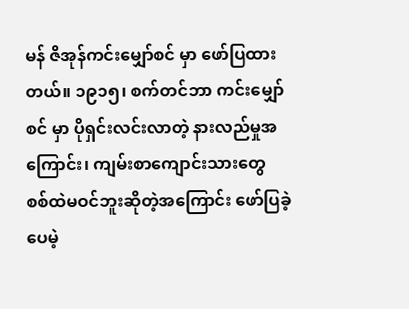မန် ဇိအုန်ကင်းမျှော်စင် မှာ ဖော်ပြထားတယ်။ ၁၉၁၅၊ စက်တင်ဘာ ကင်းမျှော်စင် မှာ ပိုရှင်းလင်းလာတဲ့ နားလည်မှုအကြောင်း၊ ကျမ်းစာကျောင်းသားတွေ စစ်ထဲမဝင်ဘူးဆိုတဲ့အကြောင်း ဖော်ပြခဲ့ပေမဲ့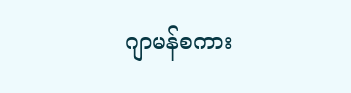ဂျာမန်စကား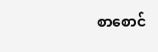စာစောင်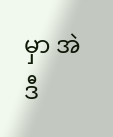မှာ အဲဒီ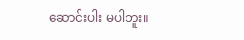ဆောင်းပါး မပါဘူး။